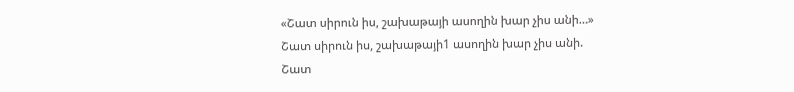«Շատ սիրուն իս, շախաթայի ասողին խար չիս անի…»
Շատ սիրուն իս, շախաթայի1 ասողին խար չիս անի.
Շատ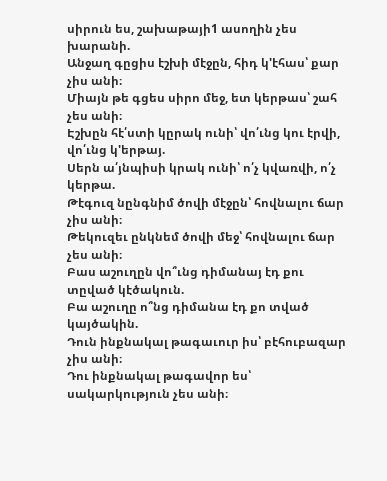սիրուն ես, շախաթայի1 ասողին չես խարանի.
Անջաղ գըցիս էշխի մէջըն, հիդ կ'էհաս՝ քար չիս անի։
Միայն թե գցես սիրո մեջ, ետ կերթաս՝ շահ չես անի։
Էշխըն հէ՛ստի կըրակ ունի՝ վո՛ւնց կու էրվի, վո՛ւնց կ'երթայ.
Սերն ա՛յնպիսի կրակ ունի՝ ո՛չ կվառվի, ո՛չ կերթա.
Թէգուզ նընգնիմ ծովի մէջըն՝ հովնալու ճար չիս անի։
Թեկուզեւ ընկնեմ ծովի մեջ՝ հովնալու ճար չես անի։
Բաս աշուղըն վո՞ւնց դիմանայ էդ քու տըված կէծակուն.
Բա աշուղը ո՞նց դիմանա էդ քո տված կայծակին.
Դուն ինքնակալ թագաւուր իս՝ բէհուբազար չիս անի։
Դու ինքնակալ թագավոր ես՝ սակարկություն չես անի։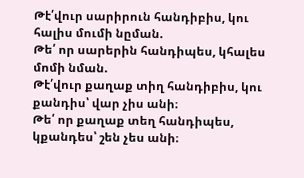Թէ՛վուր սարիրուն հանդիբիս, կու հալիս մումի նըման.
Թե՛ որ սարերին հանդիպես, կհալես մոմի նման.
Թէ՛վուր քաղաք տիղ հանդիբիս, կու քանդիս՝ վար չիս անի։
Թե՛ որ քաղաք տեղ հանդիպես, կքանդես՝ շեն չես անի։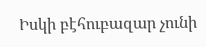Իսկի բէհուբազար չունի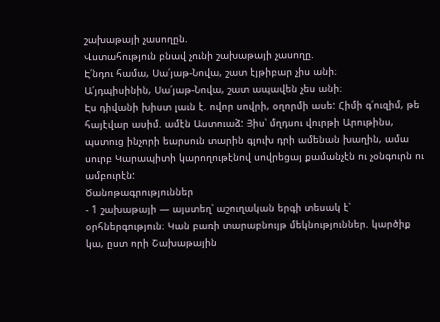շախաթայի չասողըն.
Վստահություն բնավ չունի շախաթայի չասողը.
Է՛նդու համա, Սա՛յաթ-Նովա, շատ էյթիբար չիս անի։
Ա՛յդպիսինին, Սա՛յաթ-Նովա, շատ ապավեն չես անի։
Էս դիվանի խիստ լաւն է. ովոր սովրի, օղորմի ասե: Հիմի գ՛ուզիմ, թե հայէվար ասիմ. ամէն Աստուաձ: Յիս՝ մղդսու վուրթի Արութինս, պստուց ինչորի եարսուն տարին գլուխ դրի ամենան խաղին, ամա սուրբ Կարապիտի կարողութէնով սովրեցայ քամանչէն ու չօնգուրն ու ամբուրէն:
Ծանոթագրություններ
- 1 շախաթայի — այստեղ՝ աշուղական երգի տեսակ է՝ օրհներգություն։ Կան բառի տարաբնույթ մեկնություններ. կարծիք կա, ըստ որի Շախաթային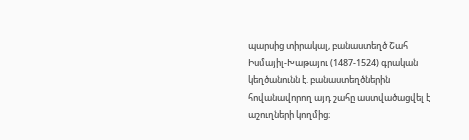պարսից տիրակալ, բանաստեղծ Շահ Իսմայիլ-Խաթայու (1487-1524) գրական կեղծանունն է. բանաստեղծներին հովանավորող այդ շահը աստվածացվել է աշուղների կողմից։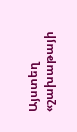Այստեղ «շախաթայի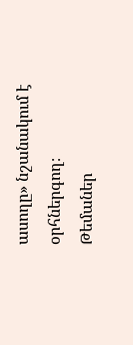ասողը» նշանակում է օրհներգող։
Թեմաներ